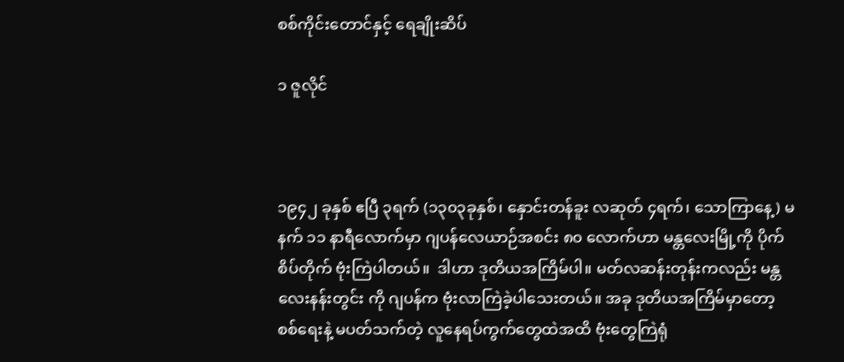စစ်ကိုင်းတောင်နှင့် ရေချိုးဆိပ်

၁ ဇူလိုင်



၁၉၄၂ ခုနှစ် ဧပြီ ၃ရက် (၁၃၀၃ခုနှစ်၊ နှောင်းတန်ခူး လဆုတ် ၄ရက်၊ သောကြာနေ့) မနက် ၁၁ နာရီလောက်မှာ ဂျပန်လေယာဉ်အစင်း ၈၀ လောက်ဟာ မန္တလေးမြို့ကို ပိုက်စိပ်တိုက် ဗုံးကြဲပါတယ်။  ဒါဟာ ဒုတိယအကြိမ်ပါ။ မတ်လဆန်းတုန်းကလည်း မန္တလေးနန်းတွင်း ကို ဂျပန်က ဗုံးလာကြဲခဲ့ပါသေးတယ်။ အခု ဒုတိယအကြိမ်မှာတော့ စစ်ရေးနဲ့ မပတ်သက်တဲ့ လူနေရပ်ကွက်တွေထဲအထိ ဗုံးတွေကြဲရုံ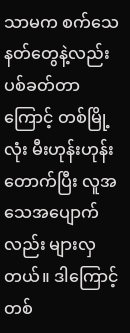သာမက စက်သေနတ်တွေနဲ့လည်း ပစ်ခတ်တာကြောင့် တစ်မြို့လုံး မီးဟုန်းဟုန်းတောက်ပြီး လူအသေအပျောက်လည်း များလှတယ်။ ဒါကြောင့် တစ်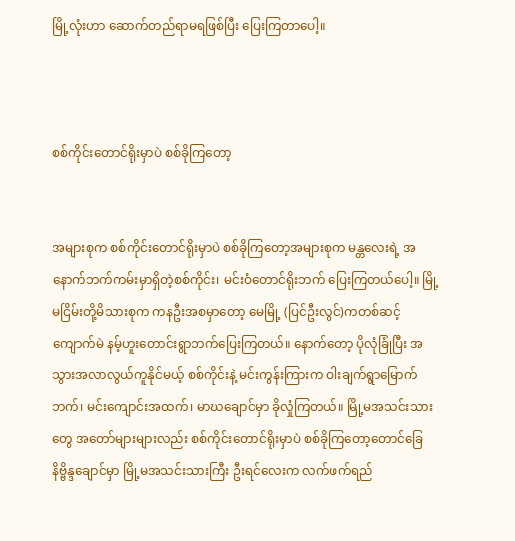မြို့လုံးဟာ ဆောက်တည်ရာမရဖြစ်ပြီး ပြေးကြတာပေါ့။



စစ်ကိုင်းတောင်ရိုးမှာပဲ စစ်ခိုကြတော့


အများစုက စစ်ကိုင်းတောင်ရိုးမှာပဲ စစ်ခိုကြတော့အများစုက မန္တလေးရဲ့ အနောက်ဘက်ကမ်းမှာရှိတဲ့စစ်ကိုင်း၊ မင်းဝံတောင်ရိုးဘက် ပြေးကြတယ်ပေါ့။ မြို့မငြိမ်းတို့မိသားစုက ကနဦးအစမှာတော့ မေမြို့ (ပြင်ဦးလွင်)ကတစ်ဆင့် ကျောက်မဲ နမ့်ဟူးတောင်းရွာဘက်ပြေးကြတယ်။ နောက်တော့ ပိုလုံခြုံပြီး အသွားအလာလွယ်ကူနိုင်မယ့် စစ်ကိုင်းနဲ့ မင်းကွန်းကြားက ဝါးချက်ရွာမြောက်ဘက်၊ မင်းကျောင်းအထက်၊ မာဃချောင်မှာ ခိုလှုံကြတယ်။ မြို့မအသင်းသားတွေ အတော်များများလည်း စစ်ကိုင်းတောင်ရိုးမှာပဲ စစ်ခိုကြတော့တောင်ခြေနိဗ္ဗိန္ဒချောင်မှာ မြို့မအသင်းသားကြီး ဦးရင်လေးက လက်ဖက်ရည်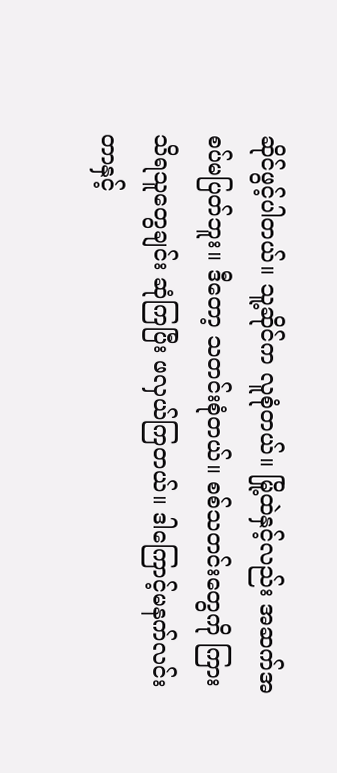ဆိုင်ဖွင့်ပါတယ်။ သူ့ဆိုင်က လူစုံတယ်။ မြို့ထဲနှင့်လည်း အဆက်အစပ်မပြတ်ဘူး။ ဒီတော့ သတင်းစုံတယ်။ စစ်သတင်းတွေကို ကြားသိရသူတွေချင်း ဆုံကြပြီး ဖလှယ်ကြတယ်။ ဒါကြောင့်မနက်လင်းတာနှင့်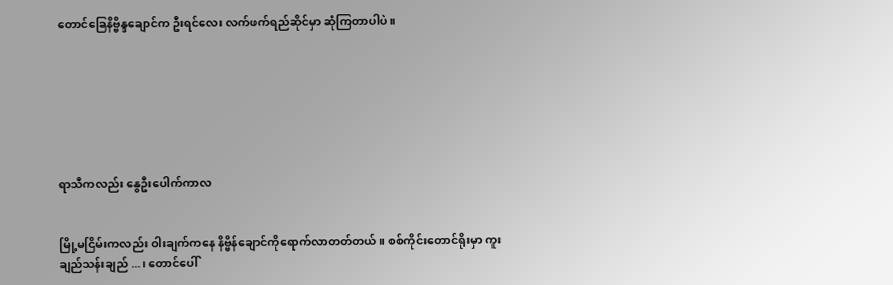တောင်ခြေနိဗ္ဗိန္ဒချောင်က ဦးရင်လေး လက်ဖက်ရည်ဆိုင်မှာ ဆုံကြတာပါပဲ။







ရာသီကလည်း နွေဦးပေါက်ကာလ


မြို့မငြိမ်းကလည်း ဝါးချက်ကနေ နိဗ္ဗိန်ချောင်ကိုရောက်လာတတ်တယ်။ စစ်ကိုင်းတောင်ရိုးမှာ ကူးချည်သန်းချည် ...၊ တောင်ပေါ်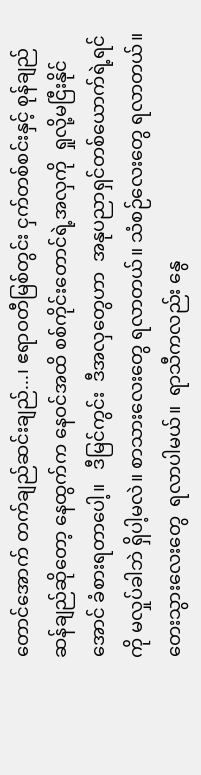တောင်အောက် တက်ချည်ဆင်းချည်...၊ ဧရာဝတီမြစ်တွင်း ငှက်တစ်စင်းနှင့် စုန်ချည်ဆန်ချည်ဆိုတော့ နေထွက်က နေဝင်အထိ စစ်ကိုင်းတောင်ရဲ့အလှကို  ရှုလို့မငြီးနိုင်အောင် ခံစားရတာပေါ့။   ဒီမြင်ကွင်း  ဒီအလှတွေဟာ  အနုပညာရှင်တစ်ယောက်ရဲ့ရင်ကို မလှုပ်ခါဘဲ ရှိပါ့မလဲ။ စာသားလေးတွေ ရလာတယ်။ သံစဉ်လေးတွေ ရလာတယ်။ တေးသွားလေးတွေ  ရလာပါမယ်။  ရာသီကလည်း နွေ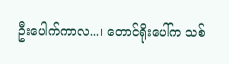ဦးပေါက်ကာလ...၊ တောင်ရိုးပေါ်က သစ်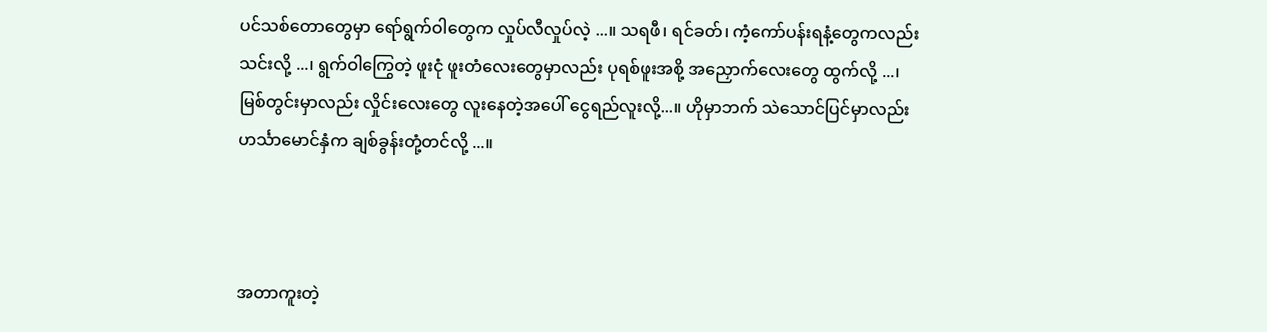ပင်သစ်တောတွေမှာ ရော်ရွက်ဝါတွေက လှုပ်လီလှုပ်လဲ့ ...။ သရဖီ၊ ရင်ခတ်၊ ကံ့ကော်ပန်းရနံ့တွေကလည်း သင်းလို့ ...၊ ရွက်ဝါကြွေတဲ့ ဖူးငုံ ဖူးတံလေးတွေမှာလည်း ပုရစ်ဖူးအစို့ အညှောက်လေးတွေ ထွက်လို့ ...၊ မြစ်တွင်းမှာလည်း လှိုင်းလေးတွေ လူးနေတဲ့အပေါ် ငွေရည်လူးလို့...။ ဟိုမှာဘက် သဲသောင်ပြင်မှာလည်း ဟင်္သာမောင်နှံက ချစ်ခွန်းတုံ့တင်လို့ ...။



အတာကူးတဲ့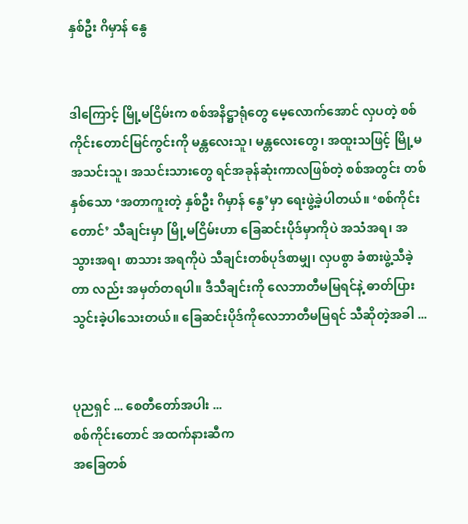နှစ်ဦး ဂိမှာန် နွေ


ဒါကြောင့် မြို့မငြိမ်းက စစ်အနိဋ္ဌာရုံတွေ မေ့လောက်အောင် လှပတဲ့ စစ်ကိုင်းတောင်မြင်ကွင်းကို မန္တလေးသူ၊ မန္တလေးတွေ၊ အထူးသဖြင့် မြို့မအသင်းသူ၊ အသင်းသားတွေ ရင်အခုန်ဆုံးကာလဖြစ်တဲ့ စစ်အတွင်း တစ်နှစ်သော ‘အတာကူးတဲ့ နှစ်ဦး ဂိမှာန် နွေ’မှာ ရေးဖွဲ့ခဲ့ပါတယ်။ ‘စစ်ကိုင်းတောင်’ သီချင်းမှာ မြို့မငြိမ်းဟာ ခြေဆင်းပိုဒ်မှာကိုပဲ အသံအရ၊ အသွားအရ၊ စာသား အရကိုပဲ သီချင်းတစ်ပုဒ်စာမျှ၊ လှပစွာ ခံစားဖွဲ့သီခဲ့တာ လည်း အမှတ်တရပါ။ ဒီသီချင်းကို လေဘာတီမမြရင်နဲ့ ဓာတ်ပြားသွင်းခဲ့ပါသေးတယ်။ ခြေဆင်းပိုဒ်ကိုလေဘာတီမမြရင် သီဆိုတဲ့အခါ ...


ပုညရှင် ... စေတီတော်အပါး ...
စစ်ကိုင်းတောင် အထက်နားဆီက
အခြေတစ်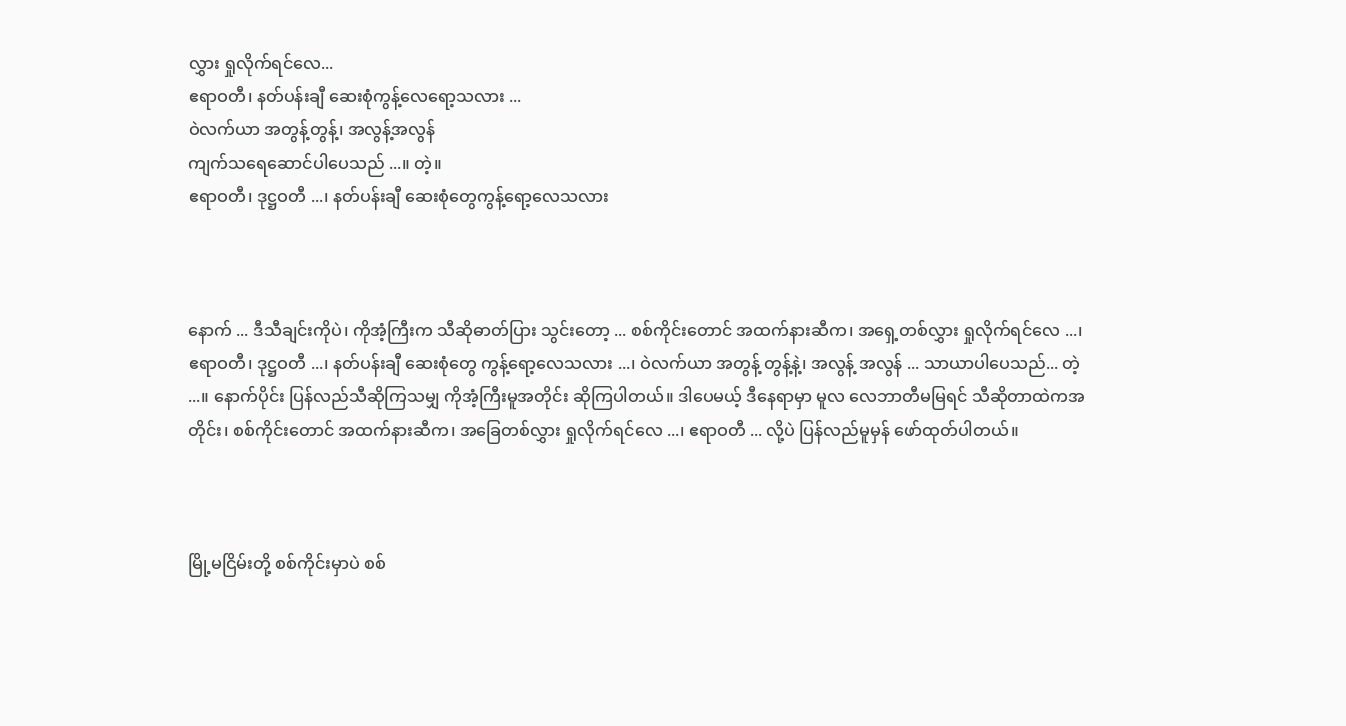လွှား ရှုလိုက်ရင်လေ...
ဧရာဝတီ၊ နတ်ပန်းချီ ဆေးစုံကွန့်လေရော့သလား ...
ဝဲလက်ယာ အတွန့်တွန့်၊ အလွန့်အလွန်
ကျက်သရေဆောင်ပါပေသည် ...။ တဲ့။
ဧရာဝတီ၊ ဒုဋ္ဌဝတီ ...၊ နတ်ပန်းချီ ဆေးစုံတွေကွန့်ရော့လေသလား



နောက် ... ဒီသီချင်းကိုပဲ၊ ကိုအံ့ကြီးက သီဆိုဓာတ်ပြား သွင်းတော့ ... စစ်ကိုင်းတောင် အထက်နားဆီက၊ အရှေ့တစ်လွှား ရှုလိုက်ရင်လေ ...၊ ဧရာဝတီ၊ ဒုဋ္ဌဝတီ ...၊ နတ်ပန်းချီ ဆေးစုံတွေ ကွန့်ရော့လေသလား ...၊ ဝဲလက်ယာ အတွန့် တွန့်နဲ့၊ အလွန့် အလွန် ... သာယာပါပေသည်... တဲ့ ...။ နောက်ပိုင်း ပြန်လည်သီဆိုကြသမျှ ကိုအံ့ကြီးမူအတိုင်း ဆိုကြပါတယ်။ ဒါပေမယ့် ဒီနေရာမှာ မူလ လေဘာတီမမြရင် သီဆိုတာထဲကအတိုင်း၊ စစ်ကိုင်းတောင် အထက်နားဆီက၊ အခြေတစ်လွှား ရှုလိုက်ရင်လေ ...၊ ဧရာဝတီ ... လို့ပဲ ပြန်လည်မူမှန် ဖော်ထုတ်ပါတယ်။



မြို့မငြိမ်းတို့ စစ်ကိုင်းမှာပဲ စစ်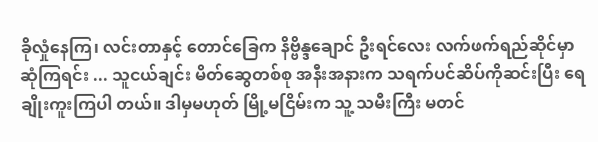ခိုလှုံနေကြ၊ လင်းတာနှင့် တောင်ခြေက နိဗ္ဗိန္ဒချောင် ဦးရင်လေး လက်ဖက်ရည်ဆိုင်မှာ ဆုံကြရင်း ... သူငယ်ချင်း မိတ်ဆွေတစ်စု အနီးအနားက သရက်ပင်ဆိပ်ကိုဆင်းပြီး ရေချိုးကူးကြပါ တယ်။ ဒါမှမဟုတ် မြို့မငြိမ်းက သူ့ သမီးကြီး မတင်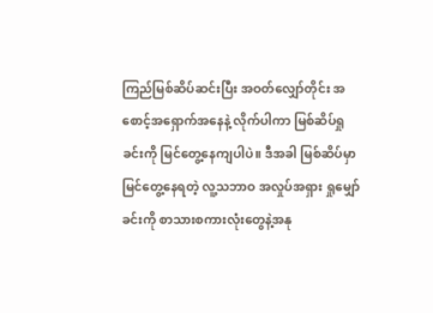ကြည်မြစ်ဆိပ်ဆင်းပြီး အဝတ်လျှော်တိုင်း အစောင့်အရှောက်အနေနဲ့ လိုက်ပါကာ မြစ်ဆိပ်ရှုခင်းကို မြင်တွေ့နေကျပါပဲ။ ဒီအခါ မြစ်ဆိပ်မှာ မြင်တွေ့နေရတဲ့ လူ့သဘာဝ အလှုပ်အရှား ရှုမျှော်ခင်းကို စာသားစကားလုံးတွေနဲ့အနု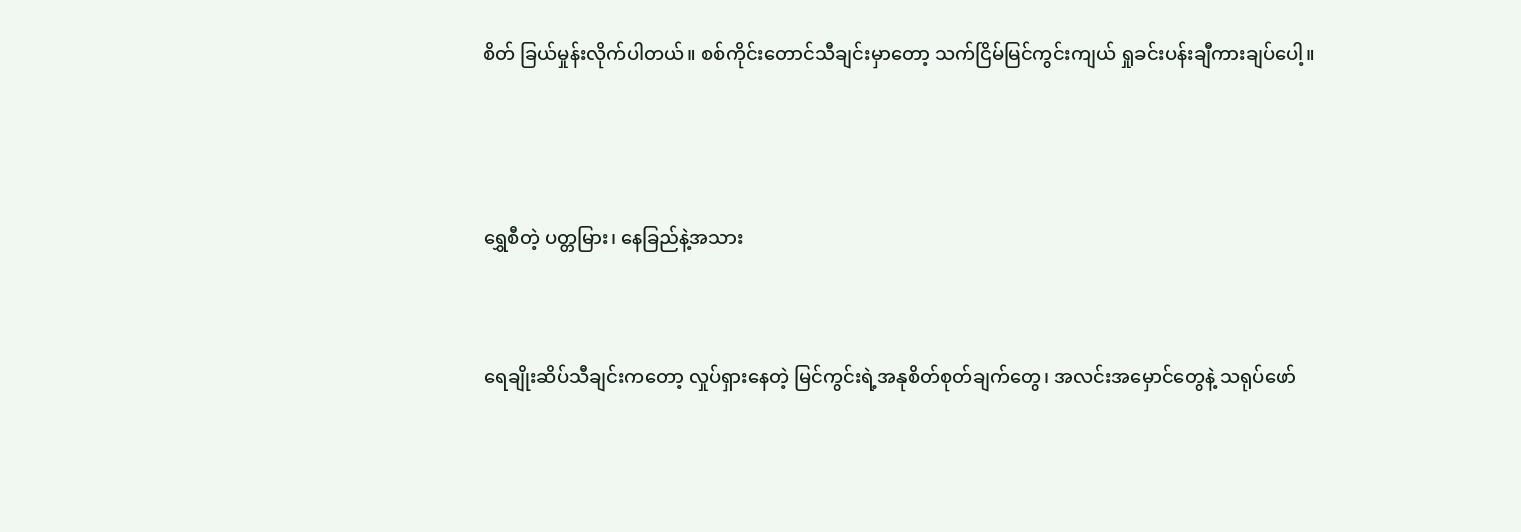စိတ် ခြယ်မှုန်းလိုက်ပါတယ်။ စစ်ကိုင်းတောင်သီချင်းမှာတော့ သက်ငြိမ်မြင်ကွင်းကျယ် ရှုခင်းပန်းချီကားချပ်ပေါ့။



ရွှေစီတဲ့ ပတ္တမြား၊ နေခြည်နဲ့အသား


ရေချိုးဆိပ်သီချင်းကတော့ လှုပ်ရှားနေတဲ့ မြင်ကွင်းရဲ့အနုစိတ်စုတ်ချက်တွေ၊ အလင်းအမှောင်တွေနဲ့ သရုပ်ဖော်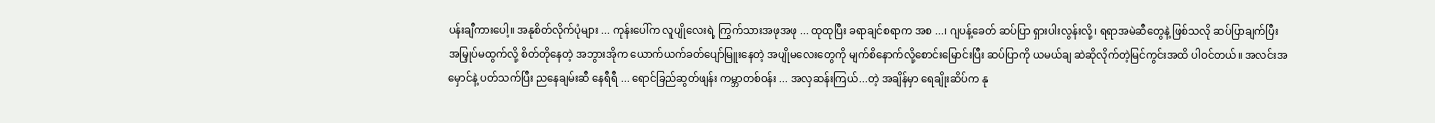ပန်းချီကားပေါ့။ အနုစိတ်လိုက်ပုံများ ... ကုန်းပေါ်က လူပျိုလေးရဲ့ ကြွက်သားအဖုအဖု ... ထုထုပြီး ခရာချင်စရာက အစ ...၊ ဂျပန့်ခေတ် ဆပ်ပြာ ရှားပါးလွန်းလို့၊ ရရာအမဲဆီတွေနဲ့ ဖြစ်သလို ဆပ်ပြာချက်ပြီး အမြှုပ်မထွက်လို့ စိတ်တိုနေတဲ့ အဘွားအိုက ယောက်ယက်ခတ်ပျော်မြူးနေတဲ့ အပျိုမလေးတွေကို မျက်စိနောက်လို့စောင်းမြောင်းပြီး ဆပ်ပြာကို ယမယ်ချ ဆဲဆိုလိုက်တဲ့မြင်ကွင်းအထိ ပါဝင်တယ်။ အလင်းအမှောင်နဲ့ ပတ်သက်ပြီး ညနေချမ်းဆီ နေရီရီ ... ရောင်ခြည်ဆွတ်ဖျန်း ကမ္ဘာတစ်ဝန်း ... အလှဆန်းကြယ်...တဲ့ အချိန်မှာ ရေချိုးဆိပ်က နု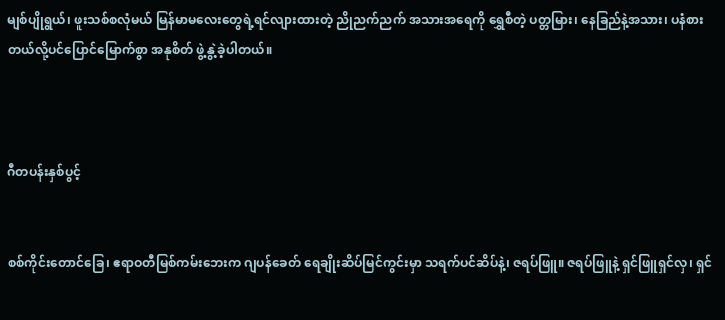မျစ်ပျိုရွယ်၊ ဖူးသစ်စလုံမယ် မြန်မာမလေးတွေရဲ့ရင်လျားထားတဲ့ ညိုညက်ညက် အသားအရေကို ရွှေစီတဲ့ ပတ္တမြား၊ နေခြည်နဲ့အသား၊ ပနံစားတယ်လို့ပင်ပြောင်မြောက်စွာ အနုစိတ် ဖွဲ့နွဲ့ခဲ့ပါတယ်။



ဂီတပန်းနှစ်ပွင့်


စစ်ကိုင်းတောင်ခြေ၊ ဧရာဝတီမြစ်ကမ်းဘေးက ဂျပန်ခေတ် ရေချိုးဆိပ်မြင်ကွင်းမှာ သရက်ပင်ဆိပ်နဲ့၊ ဇရပ်ဖြူ။ ဇရပ်ဖြူနဲ့ ရှင်ဖြူရှင်လှ၊ ရှင်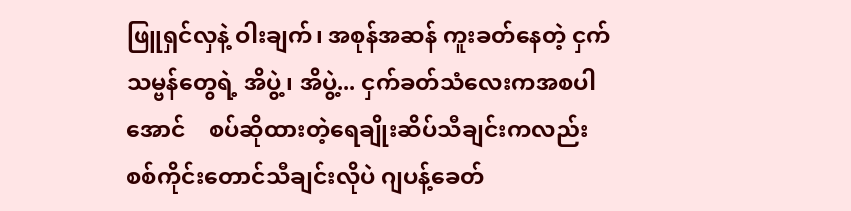ဖြူရှင်လှနဲ့ ဝါးချက်၊ အစုန်အဆန် ကူးခတ်နေတဲ့ ငှက်သမ္ဗန်တွေရဲ့ အိပွဲ့၊ အိပွဲ့... ငှက်ခတ်သံလေးကအစပါအောင်    စပ်ဆိုထားတဲ့ရေချိုးဆိပ်သီချင်းကလည်း စစ်ကိုင်းတောင်သီချင်းလိုပဲ ဂျပန့်ခေတ်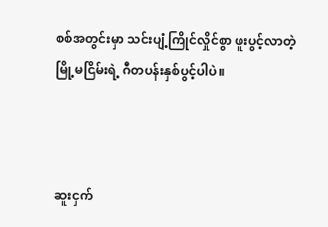စစ်အတွင်းမှာ သင်းပျံ့ကြိုင်လှိုင်စွာ ဖူးပွင့်လာတဲ့ မြို့မငြိမ်းရဲ့ ဂီတပန်းနှစ်ပွင့်ပါပဲ။



ဆူးငှက်